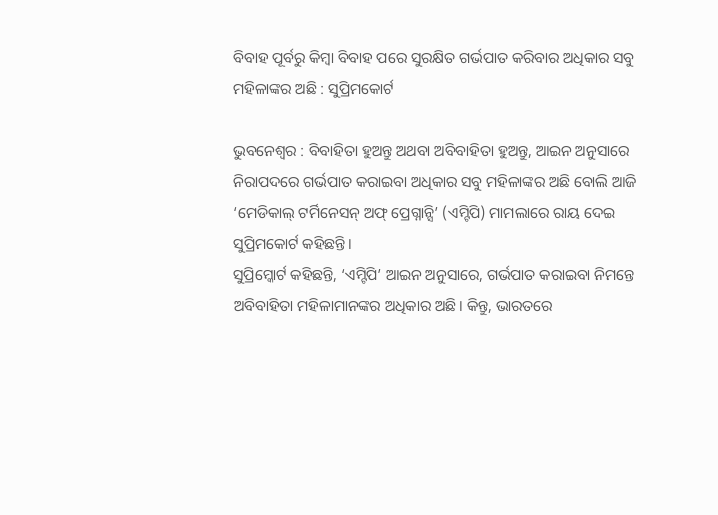ବିବାହ ପୂର୍ବରୁ କିମ୍ବା ବିବାହ ପରେ ସୁରକ୍ଷିତ ଗର୍ଭପାତ କରିବାର ଅଧିକାର ସବୁ ମହିଳାଙ୍କର ଅଛି : ସୁପ୍ରିମକୋର୍ଟ

ଭୁବନେଶ୍ୱର : ବିବାହିତା ହୁଅନ୍ତୁ ଅଥବା ଅବିବାହିତା ହୁଅନ୍ତୁ, ଆଇନ ଅନୁସାରେ ନିରାପଦରେ ଗର୍ଭପାତ କରାଇବା ଅଧିକାର ସବୁ ମହିଳାଙ୍କର ଅଛି ବୋଲି ଆଜି ‘ମେଡିକାଲ୍ ଟର୍ମିନେସନ୍ ଅଫ୍ ପ୍ରେଗ୍ନାନ୍ସି’ (ଏମ୍ଟିପି) ମାମଲାରେ ରାୟ ଦେଇ ସୁପ୍ରିମକୋର୍ଟ କହିଛନ୍ତି।
ସୁପ୍ରିମ୍କୋର୍ଟ କହିଛନ୍ତି, ‘ଏମ୍ଟିପି’ ଆଇନ ଅନୁସାରେ, ଗର୍ଭପାତ କରାଇବା ନିମନ୍ତେ ଅବିବାହିତା ମହିଳାମାନଙ୍କର ଅଧିକାର ଅଛି। କିନ୍ତୁ, ଭାରତରେ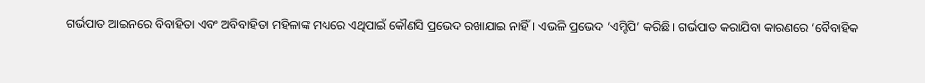ଗର୍ଭପାତ ଆଇନରେ ବିବାହିତା ଏବଂ ଅବିବାହିତା ମହିଳାଙ୍କ ମଧ୍ୟରେ ଏଥିପାଇଁ କୌଣସି ପ୍ରଭେଦ ରଖାଯାଇ ନାହିଁ। ଏଭଳି ପ୍ରଭେଦ ‘ଏମ୍ଟିପି’ କରିଛି। ଗର୍ଭପାତ କରାଯିବା କାରଣରେ ‘ବୈବାହିକ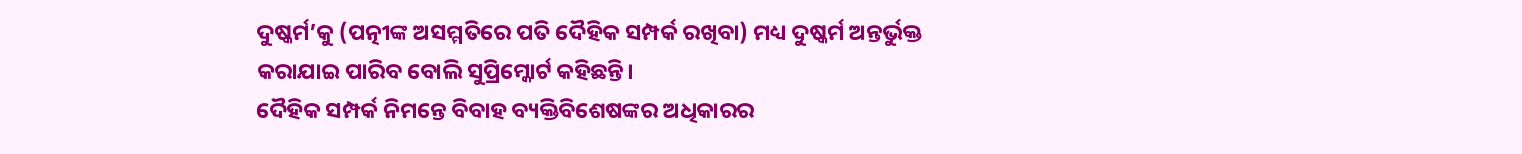ଦୁଷ୍କର୍ମ’କୁ (ପତ୍ନୀଙ୍କ ଅସମ୍ମତିରେ ପତି ଦୈହିକ ସମ୍ପର୍କ ରଖିବା) ମଧ୍ୟ ଦୁଷ୍କର୍ମ ଅନ୍ତର୍ଭୁକ୍ତ କରାଯାଇ ପାରିବ ବୋଲି ସୁପ୍ରିମ୍କୋର୍ଟ କହିଛନ୍ତି।
ଦୈହିକ ସମ୍ପର୍କ ନିମନ୍ତେ ବିବାହ ବ୍ୟକ୍ତିବିଶେଷଙ୍କର ଅଧିକାରର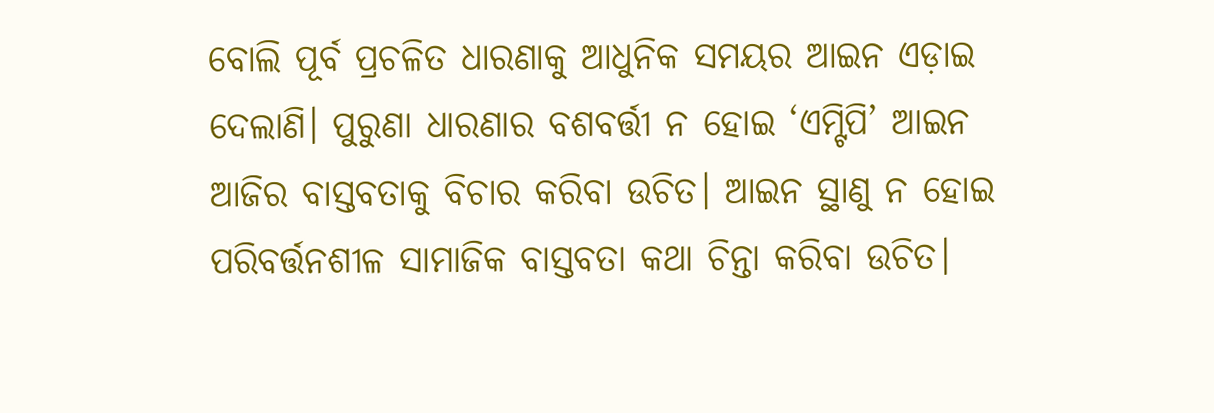ବୋଲି ପୂର୍ବ ପ୍ରଚଳିତ ଧାରଣାକୁ ଆଧୁନିକ ସମୟର ଆଇନ ଏଡ଼ାଇ ଦେଲାଣି। ପୁରୁଣା ଧାରଣାର ବଶବର୍ତ୍ତୀ ନ ହୋଇ ‘ଏମ୍ଟିପି’ ଆଇନ ଆଜିର ବାସ୍ତବତାକୁ ବିଚାର କରିବା ଉଚିତ। ଆଇନ ସ୍ଥାଣୁ ନ ହୋଇ ପରିବର୍ତ୍ତନଶୀଳ ସାମାଜିକ ବାସ୍ତବତା କଥା ଚିନ୍ତା କରିବା ଉଚିତ।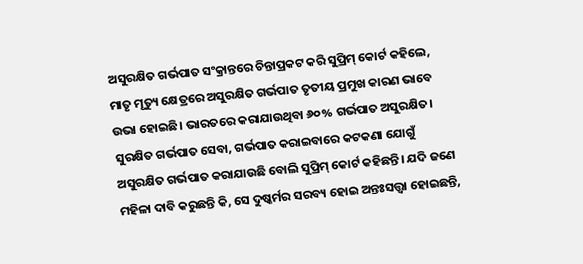ଅସୁରକ୍ଷିତ ଗର୍ଭପାତ ସଂକ୍ରାନ୍ତରେ ଚିନ୍ତାପ୍ରକଟ କରି ସୁପ୍ରିମ୍ କୋର୍ଟ କହିଲେ, ମାତୃ ମୃତ୍ୟୁ କ୍ଷେତ୍ରରେ ଅସୁରକ୍ଷିତ ଗର୍ଭପାତ ତୃତୀୟ ପ୍ରମୁଖ କାରଣ ଭାବେ ଉଭା ହୋଇଛି। ଭାରତରେ କରାଯାଉଥିବା ୬୦% ଗର୍ଭପାତ ଅସୁରକ୍ଷିତ। ସୁରକ୍ଷିତ ଗର୍ଭପାତ ସେବା, ଗର୍ଭପାତ କରାଇବାରେ କଟକଣା ଯୋଗୁଁ ଅସୁରକ୍ଷିତ ଗର୍ଭପାତ କରାଯାଉଛି ବୋଲି ସୁପ୍ରିମ୍ କୋର୍ଟ କହିଛନ୍ତି। ଯଦି ଜଣେ ମହିଳା ଦାବି କରୁଛନ୍ତି କି, ସେ ଦୁଷ୍କର୍ମର ସରବ୍ୟ ହୋଇ ଅନ୍ତଃସତ୍ତ୍ବା ହୋଇଛନ୍ତି,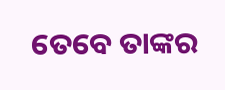ତେବେ ତାଙ୍କର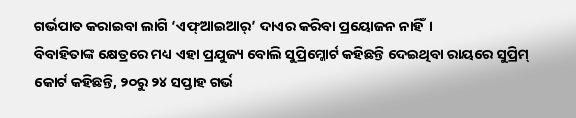ଗର୍ଭପାତ କରାଇବା ଲାଗି ‘ଏଫ୍ଆଇଆର୍’ ଦାଏର କରିବା ପ୍ରୟୋଜନ ନାହିଁ।
ବିବାହିତାଙ୍କ କ୍ଷେତ୍ରରେ ମଧ୍ୟ ଏହା ପ୍ରଯୁଜ୍ୟ ବୋଲି ସୁପ୍ରିମ୍କୋର୍ଟ କହିଛନ୍ତି ଦେଇଥିବା ରାୟରେ ସୁପ୍ରିମ୍ କୋର୍ଟ କହିଛନ୍ତି, ୨୦ରୁ ୨୪ ସପ୍ତାହ ଗର୍ଭ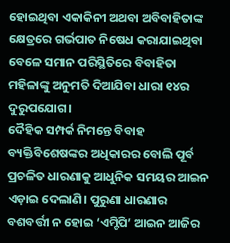ହୋଇଥିବା ଏକାକିନୀ ଅଥବା ଅବିବାହିତାଙ୍କ କ୍ଷେତ୍ରରେ ଗର୍ଭପାତ ନିଷେଧ କରାଯାଇଥିବା ବେଳେ ସମାନ ପରିସ୍ଥିତିରେ ବିବାହିତା ମହିଳାଙ୍କୁ ଅନୁମତି ଦିଆଯିବା ଧାରା ୧୪ର ଦୁରୁପଯୋଗ।
ଦୈହିକ ସମ୍ପର୍କ ନିମନ୍ତେ ବିବାହ ବ୍ୟକ୍ତିବିଶେଷଙ୍କର ଅଧିକାରର ବୋଲି ପୂର୍ବ ପ୍ରଚଳିତ ଧାରଣାକୁ ଆଧୁନିକ ସମୟର ଆଇନ ଏଡ଼ାଇ ଦେଲାଣି। ପୁରୁଣା ଧାରଣାର ବଶବର୍ତ୍ତୀ ନ ହୋଇ ‘ଏମ୍ଟିପି’ ଆଇନ ଆଜିର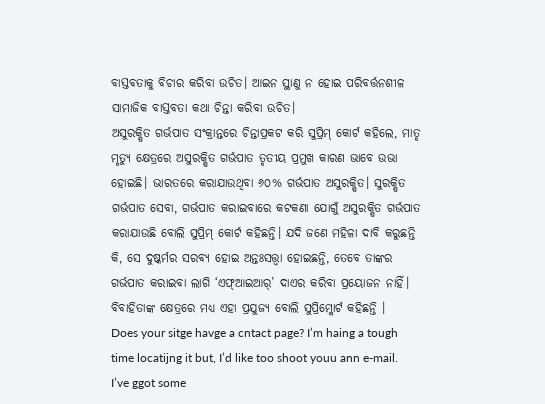ବାସ୍ତବତାକୁ ବିଚାର କରିବା ଉଚିତ। ଆଇନ ସ୍ଥାଣୁ ନ ହୋଇ ପରିବର୍ତ୍ତନଶୀଳ ସାମାଜିକ ବାସ୍ତବତା କଥା ଚିନ୍ତା କରିବା ଉଚିତ।
ଅସୁରକ୍ଷିତ ଗର୍ଭପାତ ସଂକ୍ରାନ୍ତରେ ଚିନ୍ତାପ୍ରକଟ କରି ସୁପ୍ରିମ୍ କୋର୍ଟ କହିଲେ, ମାତୃ ମୃତ୍ୟୁ କ୍ଷେତ୍ରରେ ଅସୁରକ୍ଷିତ ଗର୍ଭପାତ ତୃତୀୟ ପ୍ରମୁଖ କାରଣ ଭାବେ ଉଭା ହୋଇଛି। ଭାରତରେ କରାଯାଉଥିବା ୬୦% ଗର୍ଭପାତ ଅସୁରକ୍ଷିତ। ସୁରକ୍ଷିତ ଗର୍ଭପାତ ସେବା, ଗର୍ଭପାତ କରାଇବାରେ କଟକଣା ଯୋଗୁଁ ଅସୁରକ୍ଷିତ ଗର୍ଭପାତ କରାଯାଉଛି ବୋଲି ସୁପ୍ରିମ୍ କୋର୍ଟ କହିଛନ୍ତି। ଯଦି ଜଣେ ମହିଳା ଦାବି କରୁଛନ୍ତି କି, ସେ ଦୁଷ୍କର୍ମର ସରବ୍ୟ ହୋଇ ଅନ୍ତଃସତ୍ତ୍ବା ହୋଇଛନ୍ତି, ତେବେ ତାଙ୍କର ଗର୍ଭପାତ କରାଇବା ଲାଗି ‘ଏଫ୍ଆଇଆର୍’ ଦାଏର କରିବା ପ୍ରୟୋଜନ ନାହିଁ। ବିବାହିତାଙ୍କ କ୍ଷେତ୍ରରେ ମଧ୍ୟ ଏହା ପ୍ରଯୁଜ୍ୟ ବୋଲି ସୁପ୍ରିମ୍କୋର୍ଟ କହିଛନ୍ତି ।
Does your sitge havge a cntact page? I’m haing a tough time locatijng it but, I’d like too shoot youu ann e-mail.
I’ve ggot some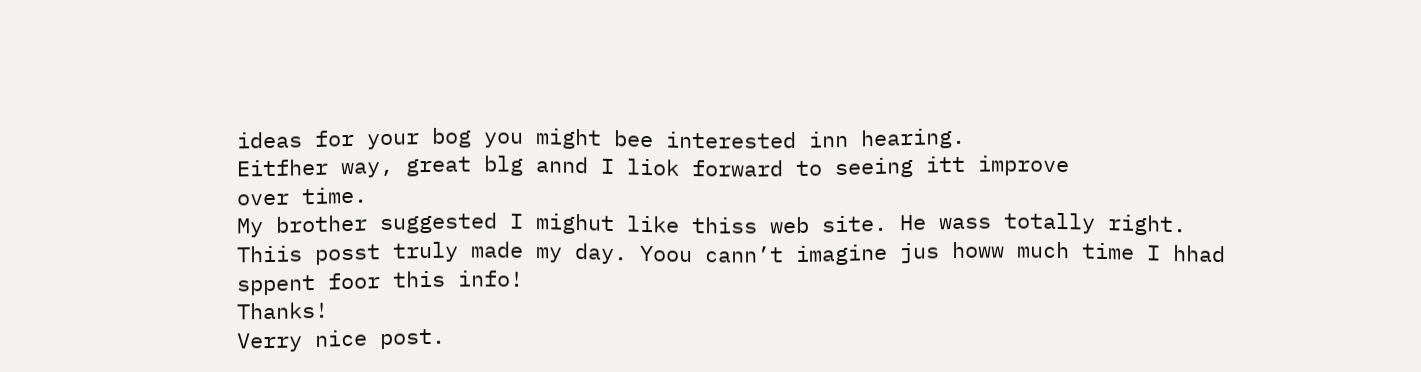ideas for your bog you might bee interested inn hearing.
Eitfher way, great blg annd I liok forward to seeing itt improve
over time.
My brother suggested I mighut like thiss web site. He wass totally right.
Thiis posst truly made my day. Yoou cann’t imagine jus howw much time I hhad sppent foor this info!
Thanks!
Verry nice post.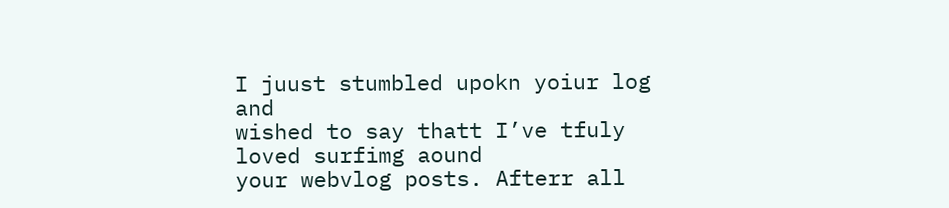I juust stumbled upokn yoiur log and
wished to say thatt I’ve tfuly loved surfimg aound
your webvlog posts. Afterr all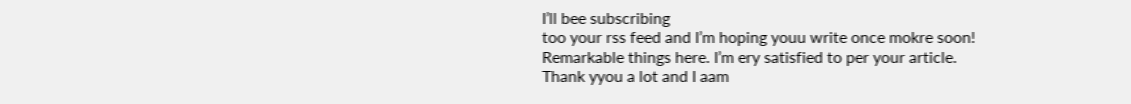I’ll bee subscribing
too your rss feed and I’m hoping youu write once mokre soon!
Remarkable things here. I’m ery satisfied to per your article.
Thank yyou a lot and I aam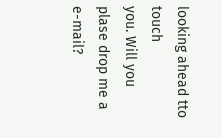looking ahead tto touch
you. Will you plase drop me a e-mail?